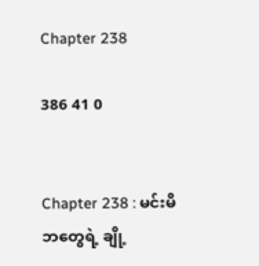Chapter 238

386 41 0


Chapter 238 : မင်းမိဘတွေရဲ့ ချို့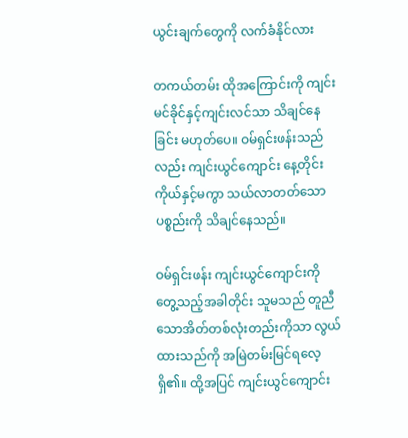ယွင်းချက်တွေကို လက်ခံနိုင်လား

တကယ်တမ်း ထိုအကြောင်းကို ကျင်းမင်ခိုင်နှင့်ကျင်းလင်သာ သိချင်နေခြင်း မဟုတ်ပေ။ ဝမ်ရှင်းဖန်းသည်လည်း ကျင်းယွင်ကျောင်း နေ့တိုင်း ကိုယ်နှင့်မကွာ သယ်လာတတ်သော ပစ္စည်းကို သိချင်နေသည်။

ဝမ်ရှင်းဖန်း ကျင်းယွင်ကျောင်းကို တွေ့သည့်အခါတိုင်း သူမသည် တူညီသောအိတ်တစ်လုံးတည်းကိုသာ လွယ်ထားသည်ကို အမြဲတမ်းမြင်ရလေ့ရှိ၏။ ထို့အပြင် ကျင်းယွင်ကျောင်း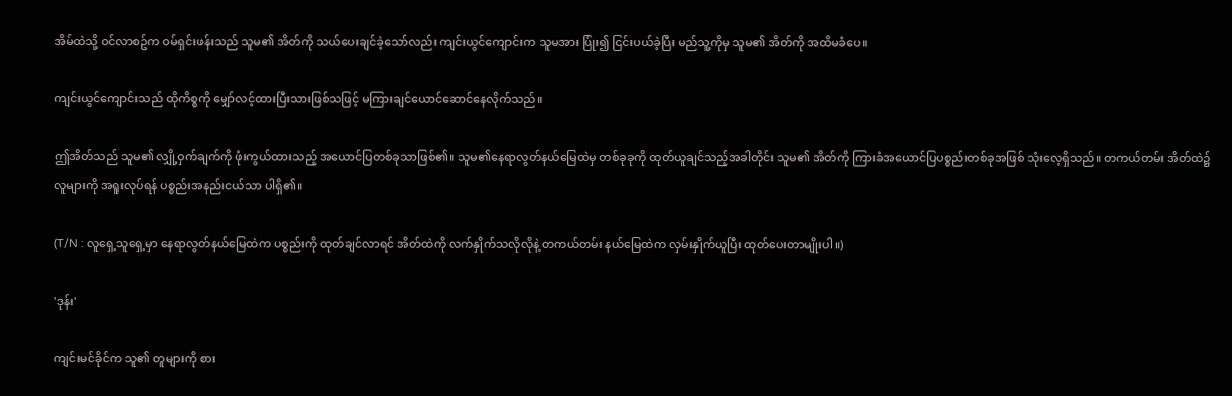အိမ်ထဲသို့ ဝင်လာစဥ်က ဝမ်ရှင်းဖန်းသည် သူမ၏ အိတ်ကို သယ်ပေးချင်ခဲ့သော်လည်း ကျင်းယွင်ကျောင်းက သူမအား ပြုံး၍ ငြင်းပယ်ခဲ့ပြီး မည်သူ့ကိုမှ သူမ၏ အိတ်ကို အထိမခံပေ။

ကျင်းယွင်ကျောင်းသည် ထိုကိစ္စကို မျှော်လင့်ထားပြီးသားဖြစ်သဖြင့် မကြားချင်ယောင်ဆောင်နေလိုက်သည်။

ဤအိတ်သည် သူမ၏ လျှို့ဝှက်ချက်ကို ဖုံးကွယ်ထားသည့် အယောင်ပြတစ်ခုသာဖြစ်၏။ သူမ၏နေရာလွတ်နယ်မြေထဲမှ တစ်ခုခုကို ထုတ်ယူချင်သည့်အခါတိုင်း သူမ၏ အိတ်ကို ကြားခံအယောင်ပြပစ္စည်းတစ်ခုအဖြစ် သုံးလေ့ရှိသည်။ တကယ်တမ်း အိတ်ထဲ၌ လူများကို အရူးလုပ်ရန် ပစ္စည်းအနည်းငယ်သာ ပါရှိ၏။

(T/N : လူရှေ့သူရှေ့မှာ နေရာလွတ်နယ်မြေထဲက ပစ္စည်းကို ထုတ်ချင်လာရင် အိတ်ထဲကို လက်နှိုက်သလိုလိုနဲ့ တကယ်တမ်း နယ်မြေထဲက လှမ်းနှိုက်ယူပြီး ထုတ်ပေးတာမျိုးပါ။)

'ဒုန်း'

ကျင်းမင်ခိုင်က သူ၏ တူများကို စား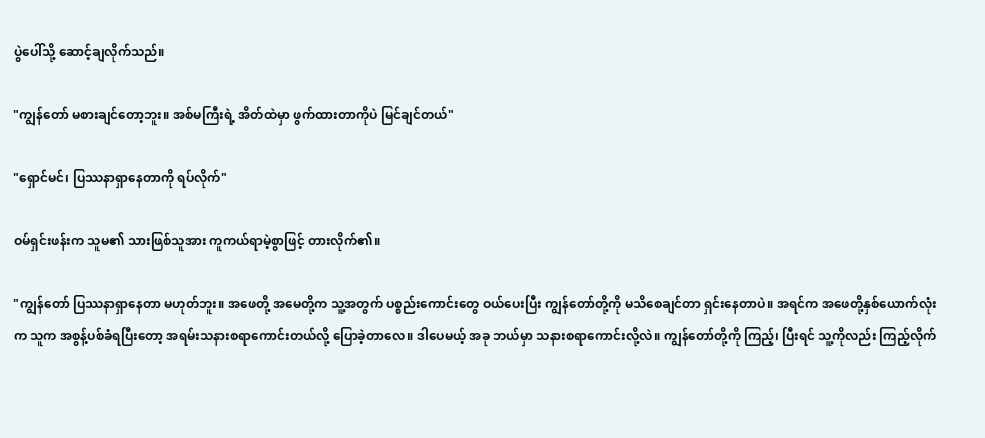ပွဲပေါ်သို့ ဆောင့်ချလိုက်သည်။

"ကျွန်တော် မစားချင်တော့ဘူး။ အစ်မကြီးရဲ့ အိတ်ထဲမှာ ဖွက်ထားတာကိုပဲ မြင်ချင်တယ်"

"ရှောင်မင်၊ ပြဿနာရှာနေတာကို ရပ်လိုက်"

ဝမ်ရှင်းဖန်းက သူမ၏ သားဖြစ်သူအား ကူကယ်ရာမဲ့စွာဖြင့် တားလိုက်၏။

"ကျွန်တော် ပြဿနာရှာနေတာ မဟုတ်ဘူး။ အဖေတို့ အမေတို့က သူ့အတွက် ပစ္စည်းကောင်းတွေ ဝယ်ပေးပြီး ကျွန်တော်တို့ကို မသိစေချင်တာ ရှင်းနေတာပဲ။ အရင်က အဖေတို့နှစ်ယောက်လုံးက သူက အစွန့်ပစ်ခံရပြီးတော့ အရမ်းသနားစရာကောင်းတယ်လို့ ပြောခဲ့တာလေ။ ဒါပေမယ့် အခု ဘယ်မှာ သနားစရာကောင်းလို့လဲ။ ကျွန်တော်တို့ကို ကြည့်၊ ပြီးရင် သူ့ကိုလည်း ကြည့်လိုက်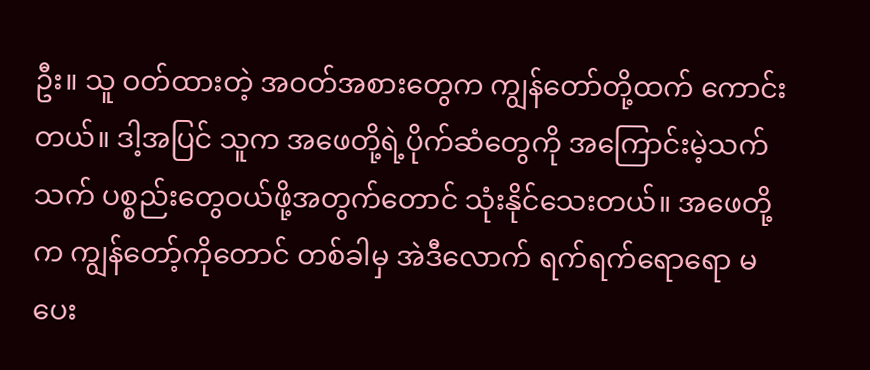ဦး။ သူ ဝတ်ထားတဲ့ အဝတ်အစားတွေက ကျွန်တော်တို့ထက် ကောင်းတယ်။ ဒါ့အပြင် သူက အဖေတို့ရဲ့ပိုက်ဆံတွေကို အကြောင်းမဲ့သက်သက် ပစ္စည်းတွေဝယ်ဖို့အတွက်တောင် သုံးနိုင်သေးတယ်။ အဖေတို့က ကျွန်တော့်ကိုတောင် တစ်ခါမှ အဲဒီလောက် ရက်ရက်ရောရော မပေး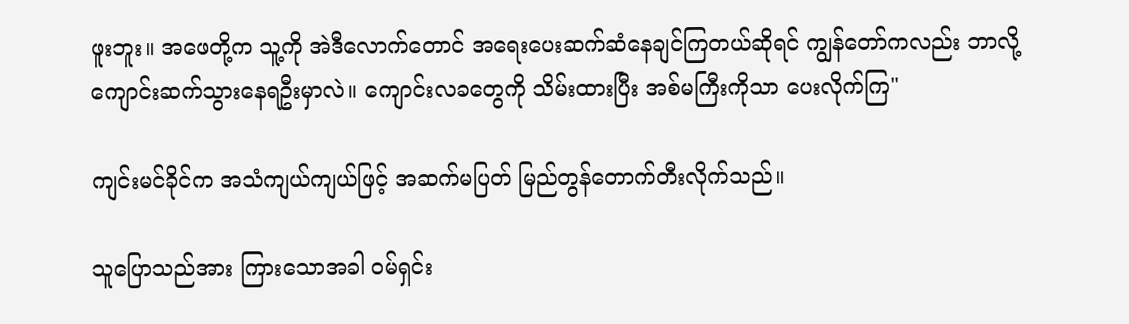ဖူးဘူး။ အဖေတို့က သူ့ကို အဲဒီလောက်တောင် အရေးပေးဆက်ဆံနေချင်ကြတယ်ဆိုရင် ကျွန်တော်ကလည်း ဘာလို့ ကျောင်းဆက်သွားနေရဦးမှာလဲ။ ကျောင်းလခတွေကို သိမ်းထားပြီး အစ်မကြီးကိုသာ ပေးလိုက်ကြ"

ကျင်းမင်ခိုင်က အသံကျယ်ကျယ်ဖြင့် အဆက်မပြတ် မြည်တွန်တောက်တီးလိုက်သည်။

သူပြောသည်အား ကြားသောအခါ ဝမ်ရှင်း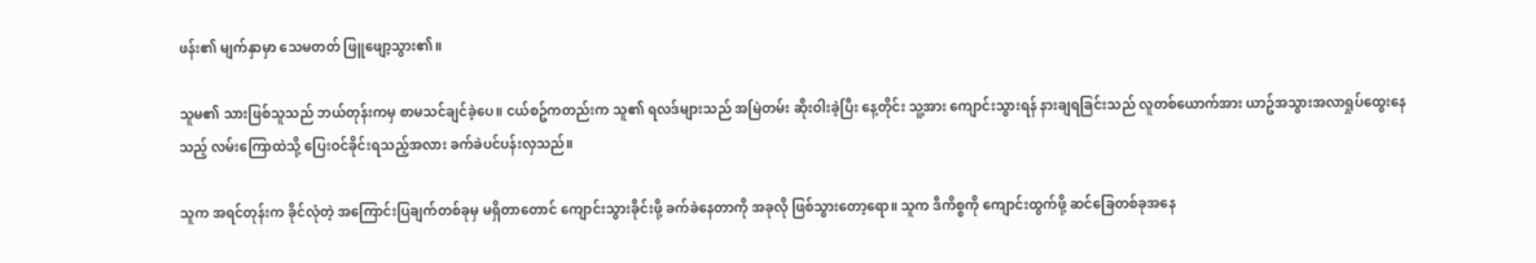ဖန်း၏ မျက်နှာမှာ သေမတတ် ဖြူဖျော့သွား၏။

သူမ၏ သားဖြစ်သူသည် ဘယ်တုန်းကမှ စာမသင်ချင်ခဲ့ပေ။ ငယ်စဥ်ကတည်းက သူ၏ ရလဒ်များသည် အမြဲတမ်း ဆိုးဝါးခဲ့ပြီး နေ့တိုင်း သူ့အား ကျောင်းသွားရန် နားချရခြင်းသည် လူတစ်ယောက်အား ယာဥ်အသွားအလာရှုပ်ထွေးနေသည့် လမ်းကြောထဲသို့ ပြေးဝင်ခိုင်းရသည့်အလား ခက်ခဲပင်ပန်းလှသည်။

သူက အရင်တုန်းက ခိုင်လုံတဲ့ အကြောင်းပြချက်တစ်ခုမှ မရှိတာတောင် ကျောင်းသွားခိုင်းဖို့ ခက်ခဲနေတာကို အခုလို ဖြစ်သွားတော့ရော။ သူက ဒီကိစ္စကို ကျောင်းထွက်ဖို့ ဆင်ခြေတစ်ခုအနေ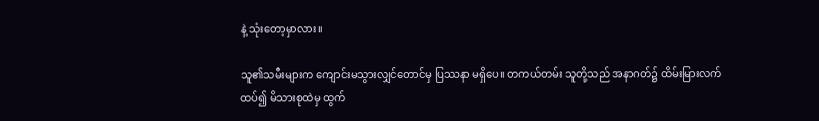နဲ့ သုံးတော့မှာလား။

သူ၏သမီးများက ကျောင်းမသွားလျှင်တောင်မှ ပြဿနာ မရှိပေ။ တကယ်တမ်း သူတို့သည် အနာဂတ်၌ ထိမ်းမြားလက်ထပ်၍ မိသားစုထဲမှ ထွက်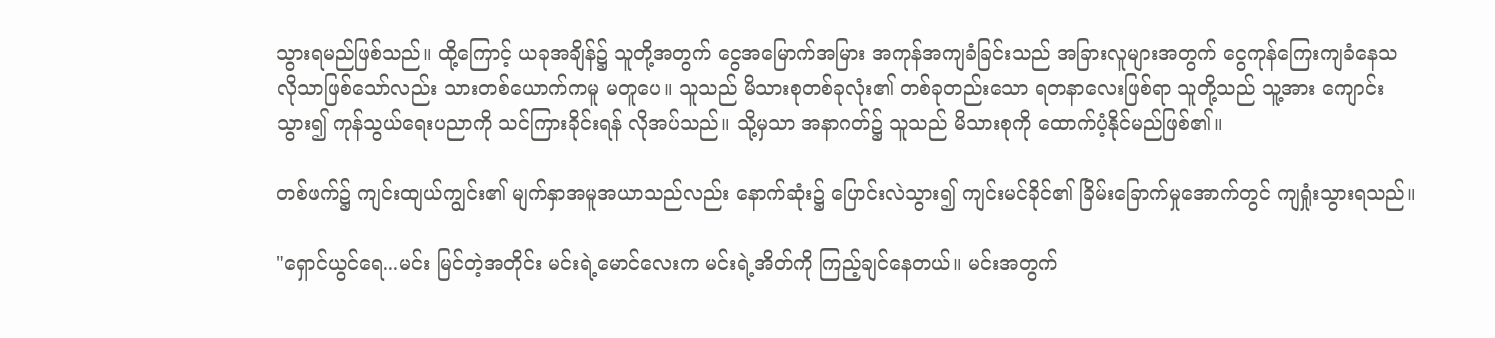သွားရမည်ဖြစ်သည်။ ထို့ကြောင့် ယခုအချိန်၌ သူတို့အတွက် ငွေအမြောက်အမြား အကုန်အကျခံခြင်းသည် အခြားလူများအတွက် ငွေကုန်ကြေးကျခံနေသလိုသာဖြစ်သော်လည်း သားတစ်ယောက်ကမူ မတူပေ။ သူသည် မိသားစုတစ်ခုလုံး၏ တစ်ခုတည်းသော ရတနာလေးဖြစ်ရာ သူတို့သည် သူ့အား ကျောင်းသွား၍ ကုန်သွယ်ရေးပညာကို သင်ကြားခိုင်းရန် လိုအပ်သည်။ သို့မှသာ အနာဂတ်၌ သူသည် မိသားစုကို ထောက်ပံ့နိုင်မည်ဖြစ်၏။

တစ်ဖက်၌ ကျင်းထျယ်ကျွင်း၏ မျက်နှာအမူအယာသည်လည်း နောက်ဆုံး၌ ပြောင်းလဲသွား၍ ကျင်းမင်ခိုင်၏ ခြိမ်းခြောက်မှုအောက်တွင် ကျရှုံးသွားရသည်။

"ရှောင်ယွင်ရေ...မင်း မြင်တဲ့အတိုင်း မင်းရဲ့မောင်လေးက မင်းရဲ့အိတ်ကို ကြည့်ချင်နေတယ်။ မင်းအတွက်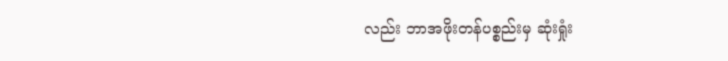လည်း ဘာအဖိုးတန်ပစ္စည်းမှ ဆုံးရှုံး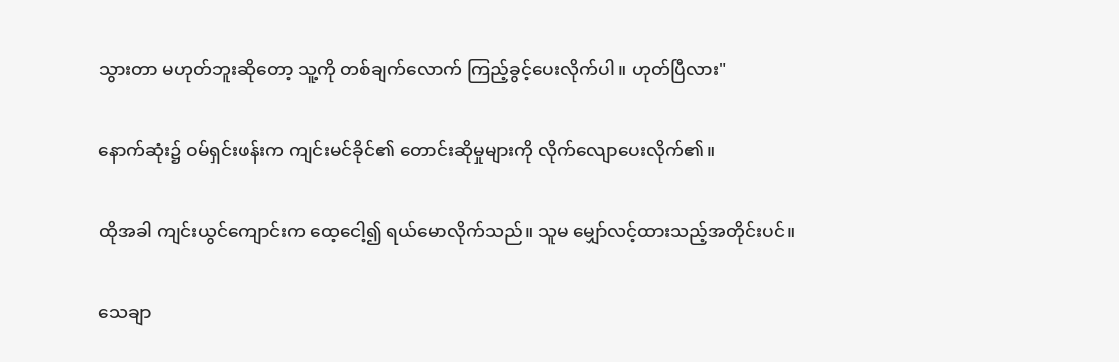သွားတာ မဟုတ်ဘူးဆိုတော့ သူ့ကို တစ်ချက်လောက် ကြည့်ခွင့်ပေးလိုက်ပါ။ ဟုတ်ပြီလား"

နောက်ဆုံး၌ ဝမ်ရှင်းဖန်းက ကျင်းမင်ခိုင်၏ တောင်းဆိုမှုများကို လိုက်လျောပေးလိုက်၏။

ထိုအခါ ကျင်းယွင်ကျောင်းက ထေ့ငေါ့၍ ရယ်မောလိုက်သည်။ သူမ မျှော်လင့်ထားသည့်အတိုင်းပင်။

သေချာ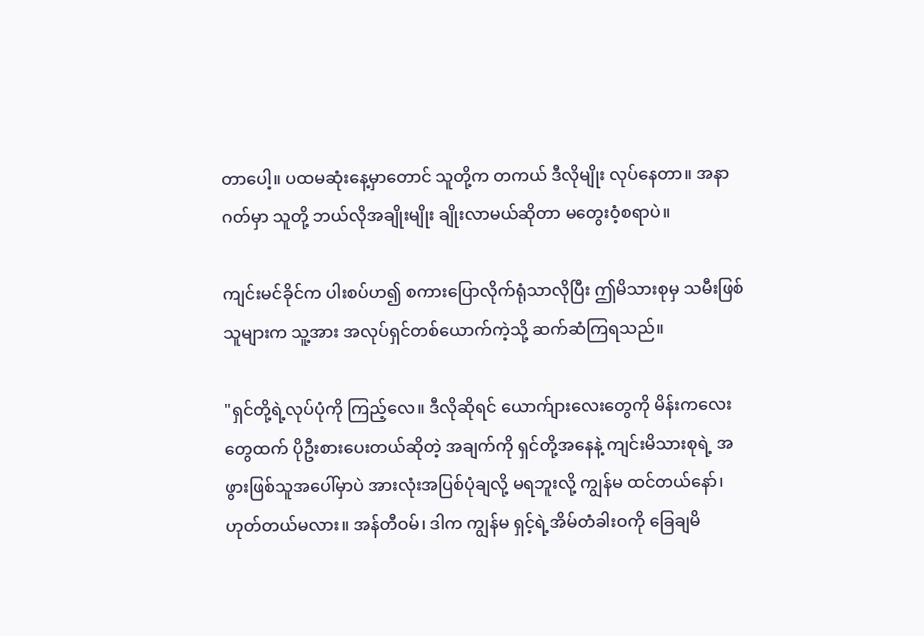တာပေါ့။ ပထမဆုံးနေ့မှာတောင် သူတို့က တကယ် ဒီလိုမျိုး လုပ်နေတာ။ အနာဂတ်မှာ သူတို့ ဘယ်လိုအချိုးမျိုး ချိုးလာမယ်ဆိုတာ မတွေးဝံ့စရာပဲ။

ကျင်းမင်ခိုင်က ပါးစပ်ဟ၍ စကားပြောလိုက်ရုံသာလိုပြီး ဤမိသားစုမှ သမီးဖြစ်သူများက သူ့အား အလုပ်ရှင်တစ်ယောက်ကဲ့သို့ ဆက်ဆံကြရသည်။

"ရှင်တို့ရဲ့လုပ်ပုံကို ကြည့်လေ။ ဒီလိုဆိုရင် ယောက်ျားလေးတွေကို မိန်းကလေးတွေထက် ပိုဦးစားပေးတယ်ဆိုတဲ့ အချက်ကို ရှင်တို့အနေနဲ့ ကျင်းမိသားစုရဲ့ အဖွားဖြစ်သူအပေါ်မှာပဲ အားလုံးအပြစ်ပုံချလို့ မရဘူးလို့ ကျွန်မ ထင်တယ်နော်၊ ဟုတ်တယ်မလား။ အန်တီဝမ်၊ ဒါက ကျွန်မ ရှင့်ရဲ့အိမ်တံခါးဝကို ခြေချမိ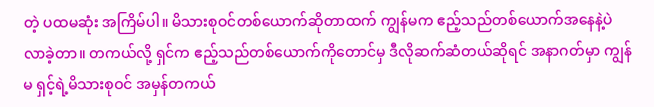တဲ့ ပထမဆုံး အကြိမ်ပါ။ မိသားစုဝင်တစ်ယောက်ဆိုတာထက် ကျွန်မက ဧည့်သည်တစ်ယောက်အနေနဲ့ပဲ လာခဲ့တာ။ တကယ်လို့ ရှင်က ဧည့်သည်တစ်ယောက်ကိုတောင်မှ ဒီလိုဆက်ဆံတယ်ဆိုရင် အနာဂတ်မှာ ကျွန်မ ရှင့်ရဲ့မိသားစုဝင် အမှန်တကယ်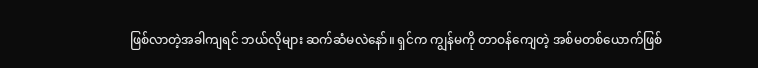ဖြစ်လာတဲ့အခါကျရင် ဘယ်လိုများ ဆက်ဆံမလဲနော်။ ရှင်က ကျွန်မကို တာဝန်ကျေတဲ့ အစ်မတစ်ယောက်ဖြစ်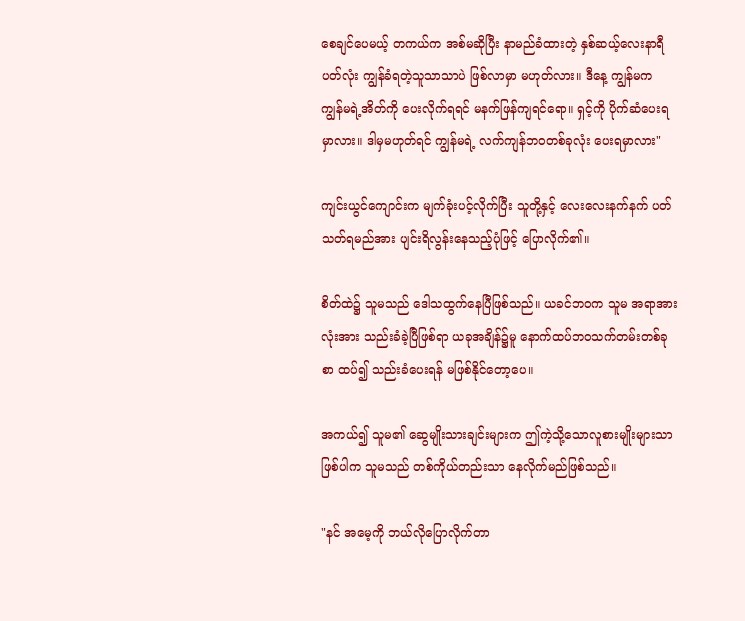စေချင်ပေမယ့် တကယ်က အစ်မဆိုပြီး နာမည်ခံထားတဲ့ နှစ်ဆယ့်လေးနာရီပတ်လုံး ကျွန်ခံရတဲ့သူသာသာပဲ ဖြစ်လာမှာ မဟုတ်လား။ ဒီနေ့ ကျွန်မက ကျွန်မရဲ့အိတ်ကို ပေးလိုက်ရရင် မနက်ဖြန်ကျရင်ရော။ ရှင့်ကို ပိုက်ဆံပေးရမှာလား။ ဒါမှမဟုတ်ရင် ကျွန်မရဲ့ လက်ကျန်ဘဝတစ်ခုလုံး ပေးရမှာလား"

ကျင်းယွင်ကျောင်းက မျက်ခုံးပင့်လိုက်ပြီး သူတို့နှင့် လေးလေးနက်နက် ပတ်သတ်ရမည်အား ပျင်းရိလွန်းနေသည့်ပုံဖြင့် ပြောလိုက်၏။

စိတ်ထဲ၌ သူမသည် ဒေါသထွက်နေပြီဖြစ်သည်။ ယခင်ဘဝက သူမ အရာအားလုံးအား သည်းခံခဲ့ပြီဖြစ်ရာ ယခုအချိန်၌မူ နောက်ထပ်ဘဝသက်တမ်းတစ်ခုစာ ထပ်၍ သည်းခံပေးရန် မဖြစ်နိုင်တော့ပေ။

အကယ်၍ သူမ၏ ဆွေမျိုးသားချင်းများက ဤကဲ့သို့သောလူစားမျိုးများသာ ဖြစ်ပါက သူမသည် တစ်ကိုယ်တည်းသာ နေလိုက်မည်ဖြစ်သည်။

"နင် အမေ့ကို ဘယ်လိုပြောလိုက်တာ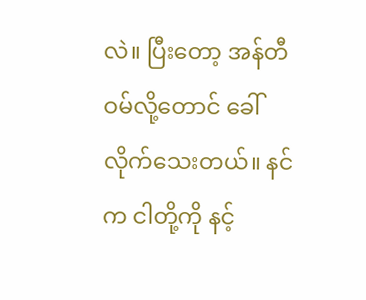လဲ။ ပြီးတော့ အန်တီဝမ်လို့တောင် ခေါ်လိုက်သေးတယ်။ နင်က ငါတို့ကို နင့်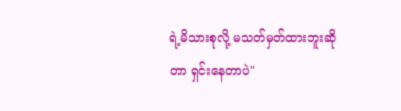ရဲ့မိသားစုလို့ မသတ်မှတ်ထားဘူးဆိုတာ ရှင်းနေတာပဲ"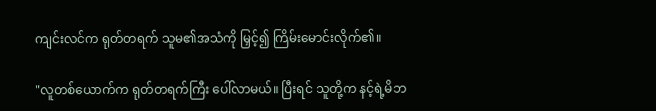ကျင်းလင်က ရုတ်တရက် သူမ၏အသံကို မြှင့်၍ ကြိမ်းမောင်းလိုက်၏။

"လူတစ်ယောက်က ရုတ်တရက်ကြီး ပေါ်လာမယ်။ ပြီးရင် သူတို့က နင့်ရဲ့မိဘ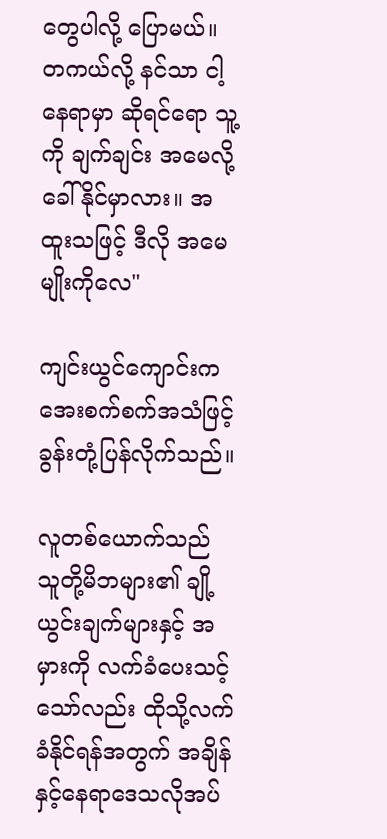တွေပါလို့ ပြောမယ်။ တကယ်လို့ နင်သာ ငါ့နေရာမှာ ဆိုရင်ရော သူ့ကို ချက်ချင်း အမေလို့ ခေါ်နိုင်မှာလား။ အထူးသဖြင့် ဒီလို အမေမျိုးကိုလေ"

ကျင်းယွင်ကျောင်းက အေးစက်စက်အသံဖြင့် ခွန်းတုံ့ပြန်လိုက်သည်။

လူတစ်ယောက်သည် သူတို့မိဘများ၏ ချို့ယွင်းချက်များနှင့် အမှားကို လက်ခံပေးသင့်သော်လည်း ထိုသို့လက်ခံနိုင်ရန်အတွက် အချိန်နှင့်နေရာဒေသလိုအပ်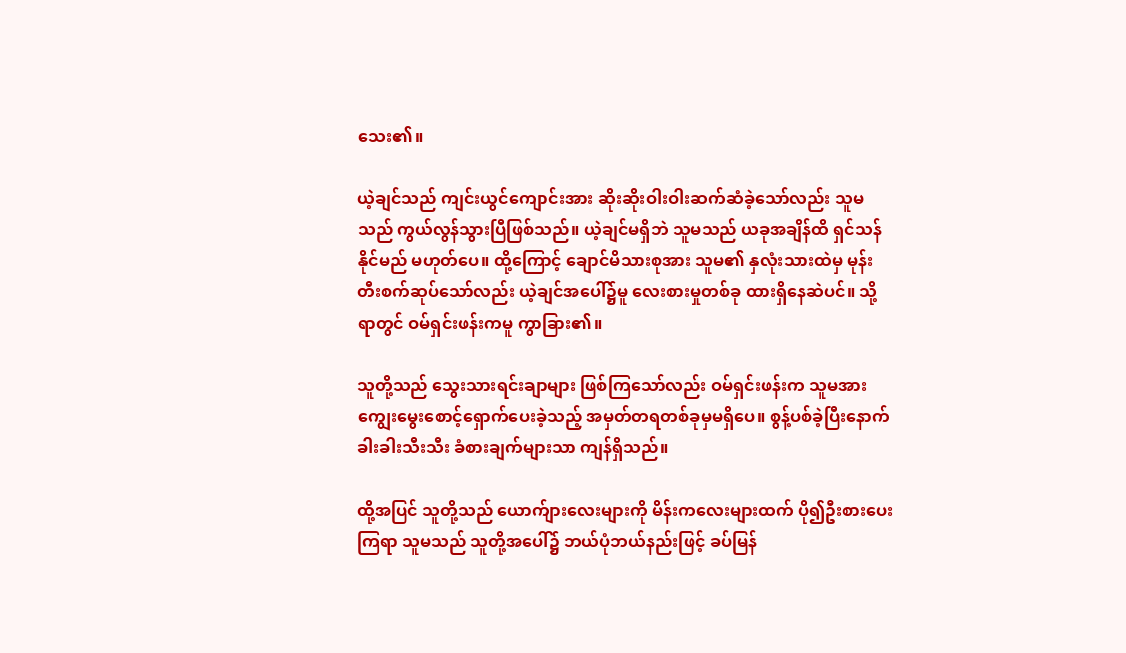သေး၏။

ယဲ့ချင်သည် ကျင်းယွင်ကျောင်းအား ဆိုးဆိုးဝါးဝါးဆက်ဆံခဲ့သော်လည်း သူမသည် ကွယ်လွန်သွားပြီဖြစ်သည်။ ယဲ့ချင်မရှိဘဲ သူမသည် ယခုအချိန်ထိ ရှင်သန်နိုင်မည် မဟုတ်ပေ။ ထို့ကြောင့် ချောင်မိသားစုအား သူမ၏ နှလုံးသားထဲမှ မုန်းတီးစက်ဆုပ်သော်လည်း ယဲ့ချင်အပေါ်၌မူ လေးစားမှုတစ်ခု ထားရှိနေဆဲပင်။ သို့ရာတွင် ဝမ်ရှင်းဖန်းကမူ ကွာခြား၏။

သူတို့သည် သွေးသားရင်းချာများ ဖြစ်ကြသော်လည်း ဝမ်ရှင်းဖန်းက သူမအား ကျွေးမွေးစောင့်ရှောက်ပေးခဲ့သည့် အမှတ်တရတစ်ခုမှမရှိပေ။ စွန့်ပစ်ခဲ့ပြီးနောက် ခါးခါးသီးသီး ခံစားချက်များသာ ကျန်ရှိသည်။

ထို့အပြင် သူတို့သည် ယောက်ျားလေးများကို မိန်းကလေးများထက် ပို၍ဦးစားပေးကြရာ သူမသည် သူတို့အပေါ်၌ ဘယ်ပုံဘယ်နည်းဖြင့် ခပ်မြန်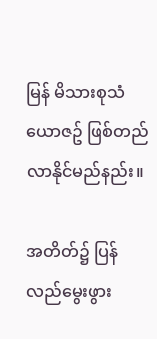မြန် မိသားစုသံယောဇဥ် ဖြစ်တည်လာနိုင်မည်နည်း။

အတိတ်၌ ပြန်လည်မွေးဖွား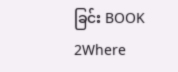ခြင်း BOOK 2Where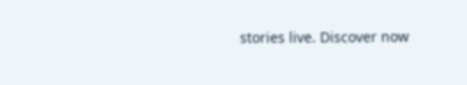stories live. Discover now